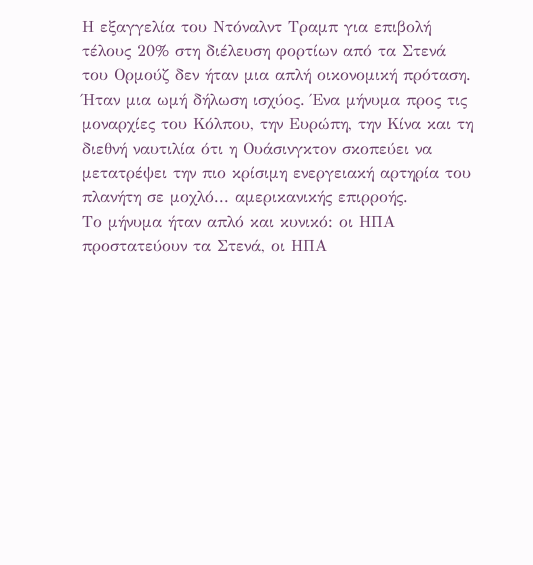Η εξαγγελία του Ντόναλντ Τραμπ για επιβολή τέλους 20% στη διέλευση φορτίων από τα Στενά του Ορμούζ δεν ήταν μια απλή οικονομική πρόταση. Ήταν μια ωμή δήλωση ισχύος. Ένα μήνυμα προς τις μοναρχίες του Κόλπου, την Ευρώπη, την Κίνα και τη διεθνή ναυτιλία ότι η Ουάσινγκτον σκοπεύει να μετατρέψει την πιο κρίσιμη ενεργειακή αρτηρία του πλανήτη σε μοχλό... αμερικανικής επιρροής.
Το μήνυμα ήταν απλό και κυνικό: οι ΗΠΑ προστατεύουν τα Στενά, οι ΗΠΑ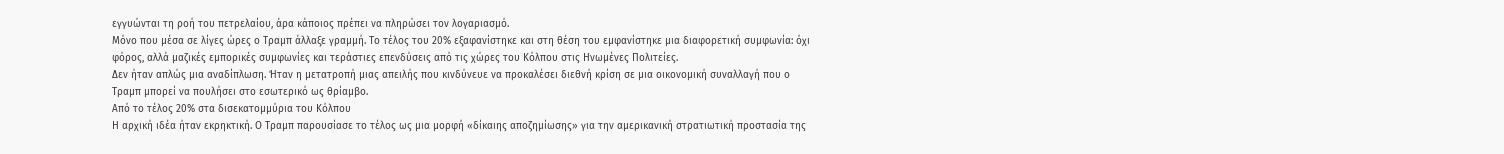εγγυώνται τη ροή του πετρελαίου, άρα κάποιος πρέπει να πληρώσει τον λογαριασμό.
Μόνο που μέσα σε λίγες ώρες ο Τραμπ άλλαξε γραμμή. Το τέλος του 20% εξαφανίστηκε και στη θέση του εμφανίστηκε μια διαφορετική συμφωνία: όχι φόρος, αλλά μαζικές εμπορικές συμφωνίες και τεράστιες επενδύσεις από τις χώρες του Κόλπου στις Ηνωμένες Πολιτείες.
Δεν ήταν απλώς μια αναδίπλωση. Ήταν η μετατροπή μιας απειλής που κινδύνευε να προκαλέσει διεθνή κρίση σε μια οικονομική συναλλαγή που ο Τραμπ μπορεί να πουλήσει στο εσωτερικό ως θρίαμβο.
Από το τέλος 20% στα δισεκατομμύρια του Κόλπου
Η αρχική ιδέα ήταν εκρηκτική. Ο Τραμπ παρουσίασε το τέλος ως μια μορφή «δίκαιης αποζημίωσης» για την αμερικανική στρατιωτική προστασία της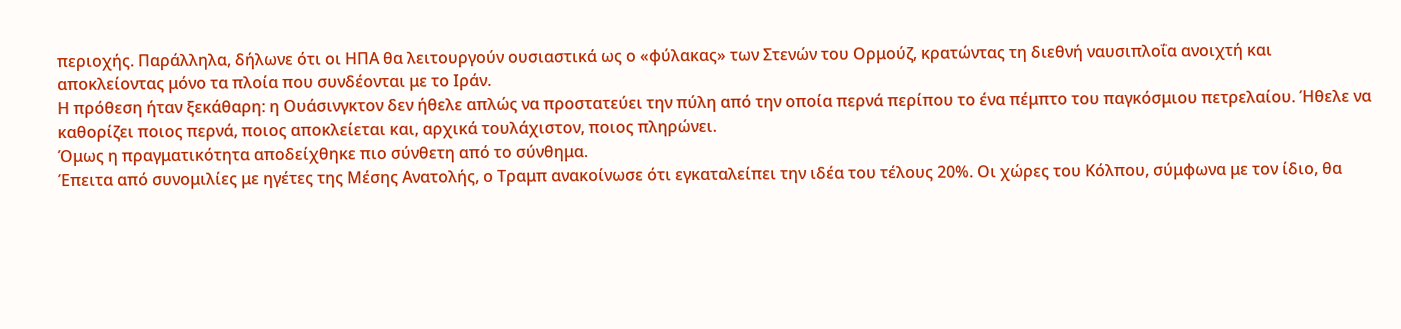περιοχής. Παράλληλα, δήλωνε ότι οι ΗΠΑ θα λειτουργούν ουσιαστικά ως ο «φύλακας» των Στενών του Ορμούζ, κρατώντας τη διεθνή ναυσιπλοΐα ανοιχτή και αποκλείοντας μόνο τα πλοία που συνδέονται με το Ιράν.
Η πρόθεση ήταν ξεκάθαρη: η Ουάσινγκτον δεν ήθελε απλώς να προστατεύει την πύλη από την οποία περνά περίπου το ένα πέμπτο του παγκόσμιου πετρελαίου. Ήθελε να καθορίζει ποιος περνά, ποιος αποκλείεται και, αρχικά τουλάχιστον, ποιος πληρώνει.
Όμως η πραγματικότητα αποδείχθηκε πιο σύνθετη από το σύνθημα.
Έπειτα από συνομιλίες με ηγέτες της Μέσης Ανατολής, ο Τραμπ ανακοίνωσε ότι εγκαταλείπει την ιδέα του τέλους 20%. Οι χώρες του Κόλπου, σύμφωνα με τον ίδιο, θα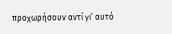προχωρήσουν αντί γι’ αυτό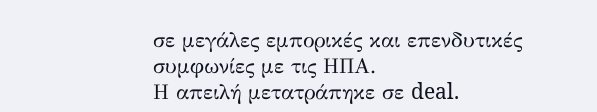σε μεγάλες εμπορικές και επενδυτικές συμφωνίες με τις ΗΠΑ.
Η απειλή μετατράπηκε σε deal.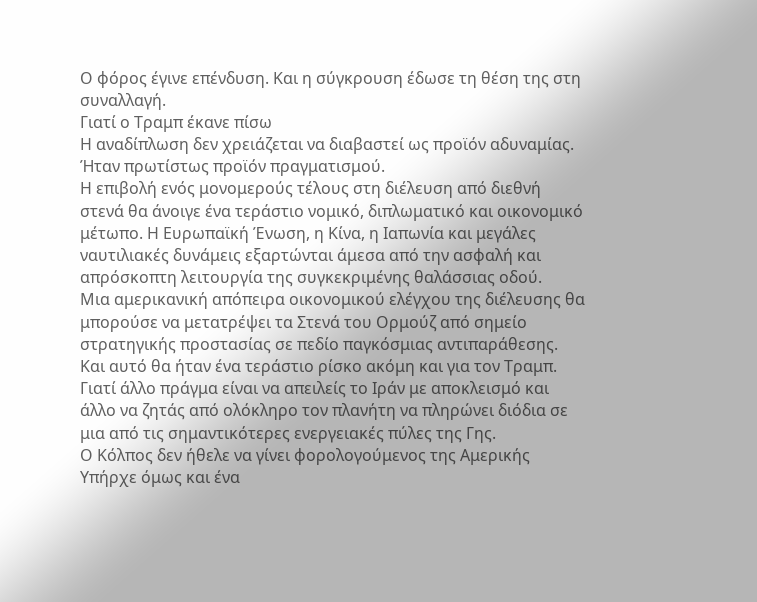Ο φόρος έγινε επένδυση. Και η σύγκρουση έδωσε τη θέση της στη συναλλαγή.
Γιατί ο Τραμπ έκανε πίσω
Η αναδίπλωση δεν χρειάζεται να διαβαστεί ως προϊόν αδυναμίας. Ήταν πρωτίστως προϊόν πραγματισμού.
Η επιβολή ενός μονομερούς τέλους στη διέλευση από διεθνή στενά θα άνοιγε ένα τεράστιο νομικό, διπλωματικό και οικονομικό μέτωπο. Η Ευρωπαϊκή Ένωση, η Κίνα, η Ιαπωνία και μεγάλες ναυτιλιακές δυνάμεις εξαρτώνται άμεσα από την ασφαλή και απρόσκοπτη λειτουργία της συγκεκριμένης θαλάσσιας οδού.
Μια αμερικανική απόπειρα οικονομικού ελέγχου της διέλευσης θα μπορούσε να μετατρέψει τα Στενά του Ορμούζ από σημείο στρατηγικής προστασίας σε πεδίο παγκόσμιας αντιπαράθεσης.
Και αυτό θα ήταν ένα τεράστιο ρίσκο ακόμη και για τον Τραμπ.
Γιατί άλλο πράγμα είναι να απειλείς το Ιράν με αποκλεισμό και άλλο να ζητάς από ολόκληρο τον πλανήτη να πληρώνει διόδια σε μια από τις σημαντικότερες ενεργειακές πύλες της Γης.
Ο Κόλπος δεν ήθελε να γίνει φορολογούμενος της Αμερικής
Υπήρχε όμως και ένα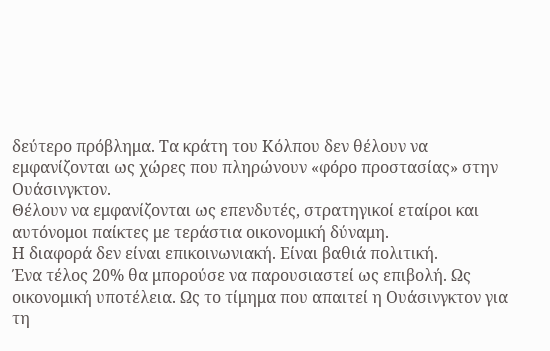δεύτερο πρόβλημα. Τα κράτη του Κόλπου δεν θέλουν να εμφανίζονται ως χώρες που πληρώνουν «φόρο προστασίας» στην Ουάσινγκτον.
Θέλουν να εμφανίζονται ως επενδυτές, στρατηγικοί εταίροι και αυτόνομοι παίκτες με τεράστια οικονομική δύναμη.
Η διαφορά δεν είναι επικοινωνιακή. Είναι βαθιά πολιτική.
Ένα τέλος 20% θα μπορούσε να παρουσιαστεί ως επιβολή. Ως οικονομική υποτέλεια. Ως το τίμημα που απαιτεί η Ουάσινγκτον για τη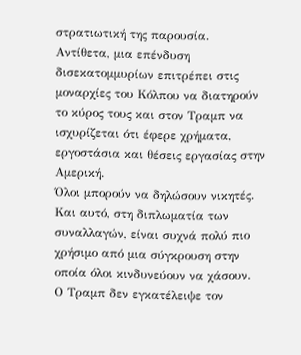στρατιωτική της παρουσία.
Αντίθετα, μια επένδυση δισεκατομμυρίων επιτρέπει στις μοναρχίες του Κόλπου να διατηρούν το κύρος τους και στον Τραμπ να ισχυρίζεται ότι έφερε χρήματα, εργοστάσια και θέσεις εργασίας στην Αμερική.
Όλοι μπορούν να δηλώσουν νικητές.
Και αυτό, στη διπλωματία των συναλλαγών, είναι συχνά πολύ πιο χρήσιμο από μια σύγκρουση στην οποία όλοι κινδυνεύουν να χάσουν.
Ο Τραμπ δεν εγκατέλειψε τον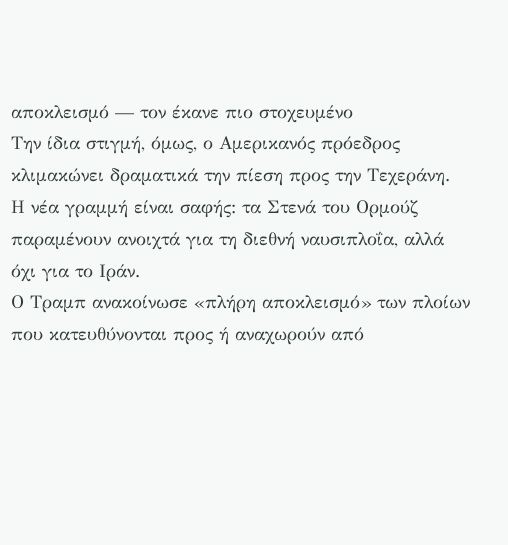αποκλεισμό — τον έκανε πιο στοχευμένο
Την ίδια στιγμή, όμως, ο Αμερικανός πρόεδρος κλιμακώνει δραματικά την πίεση προς την Τεχεράνη.
Η νέα γραμμή είναι σαφής: τα Στενά του Ορμούζ παραμένουν ανοιχτά για τη διεθνή ναυσιπλοΐα, αλλά όχι για το Ιράν.
Ο Τραμπ ανακοίνωσε «πλήρη αποκλεισμό» των πλοίων που κατευθύνονται προς ή αναχωρούν από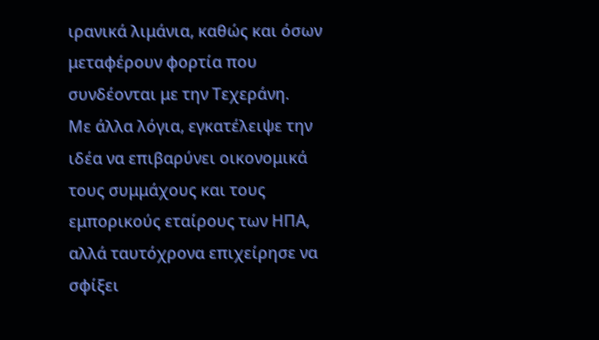ιρανικά λιμάνια, καθώς και όσων μεταφέρουν φορτία που συνδέονται με την Τεχεράνη.
Με άλλα λόγια, εγκατέλειψε την ιδέα να επιβαρύνει οικονομικά τους συμμάχους και τους εμπορικούς εταίρους των ΗΠΑ, αλλά ταυτόχρονα επιχείρησε να σφίξει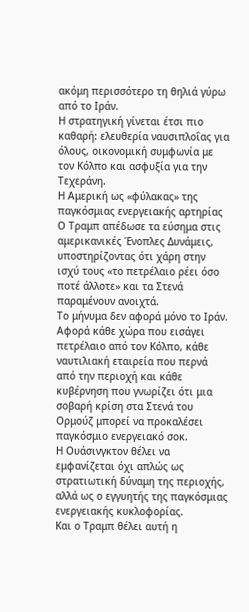ακόμη περισσότερο τη θηλιά γύρω από το Ιράν.
Η στρατηγική γίνεται έτσι πιο καθαρή: ελευθερία ναυσιπλοΐας για όλους, οικονομική συμφωνία με τον Κόλπο και ασφυξία για την Τεχεράνη.
Η Αμερική ως «φύλακας» της παγκόσμιας ενεργειακής αρτηρίας
Ο Τραμπ απέδωσε τα εύσημα στις αμερικανικές Ένοπλες Δυνάμεις, υποστηρίζοντας ότι χάρη στην ισχύ τους «το πετρέλαιο ρέει όσο ποτέ άλλοτε» και τα Στενά παραμένουν ανοιχτά.
Το μήνυμα δεν αφορά μόνο το Ιράν.
Αφορά κάθε χώρα που εισάγει πετρέλαιο από τον Κόλπο, κάθε ναυτιλιακή εταιρεία που περνά από την περιοχή και κάθε κυβέρνηση που γνωρίζει ότι μια σοβαρή κρίση στα Στενά του Ορμούζ μπορεί να προκαλέσει παγκόσμιο ενεργειακό σοκ.
Η Ουάσινγκτον θέλει να εμφανίζεται όχι απλώς ως στρατιωτική δύναμη της περιοχής, αλλά ως ο εγγυητής της παγκόσμιας ενεργειακής κυκλοφορίας.
Και ο Τραμπ θέλει αυτή η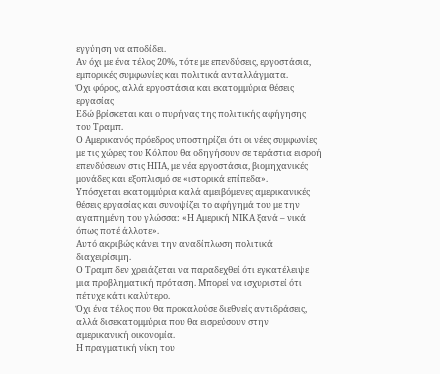εγγύηση να αποδίδει.
Αν όχι με ένα τέλος 20%, τότε με επενδύσεις, εργοστάσια, εμπορικές συμφωνίες και πολιτικά ανταλλάγματα.
Όχι φόρος, αλλά εργοστάσια και εκατομμύρια θέσεις εργασίας
Εδώ βρίσκεται και ο πυρήνας της πολιτικής αφήγησης του Τραμπ.
Ο Αμερικανός πρόεδρος υποστηρίζει ότι οι νέες συμφωνίες με τις χώρες του Κόλπου θα οδηγήσουν σε τεράστια εισροή επενδύσεων στις ΗΠΑ, με νέα εργοστάσια, βιομηχανικές μονάδες και εξοπλισμό σε «ιστορικά επίπεδα».
Υπόσχεται εκατομμύρια καλά αμειβόμενες αμερικανικές θέσεις εργασίας και συνοψίζει το αφήγημά του με την αγαπημένη του γλώσσα: «Η Αμερική ΝΙΚΑ ξανά – νικά όπως ποτέ άλλοτε».
Αυτό ακριβώς κάνει την αναδίπλωση πολιτικά διαχειρίσιμη.
Ο Τραμπ δεν χρειάζεται να παραδεχθεί ότι εγκατέλειψε μια προβληματική πρόταση. Μπορεί να ισχυριστεί ότι πέτυχε κάτι καλύτερο.
Όχι ένα τέλος που θα προκαλούσε διεθνείς αντιδράσεις, αλλά δισεκατομμύρια που θα εισρεύσουν στην αμερικανική οικονομία.
Η πραγματική νίκη του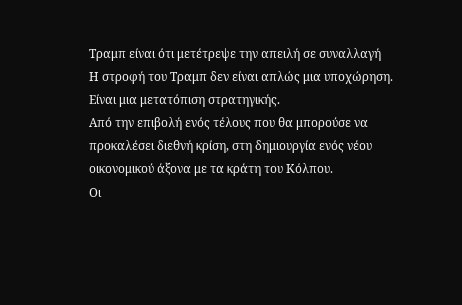Τραμπ είναι ότι μετέτρεψε την απειλή σε συναλλαγή
Η στροφή του Τραμπ δεν είναι απλώς μια υποχώρηση. Είναι μια μετατόπιση στρατηγικής.
Από την επιβολή ενός τέλους που θα μπορούσε να προκαλέσει διεθνή κρίση, στη δημιουργία ενός νέου οικονομικού άξονα με τα κράτη του Κόλπου.
Οι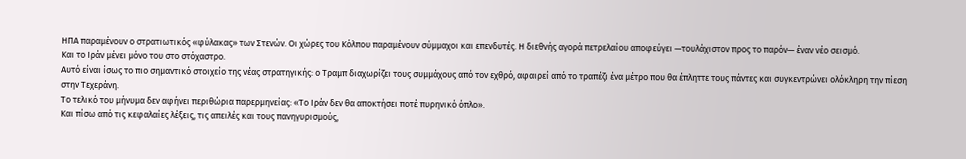ΗΠΑ παραμένουν ο στρατιωτικός «φύλακας» των Στενών. Οι χώρες του Κόλπου παραμένουν σύμμαχοι και επενδυτές. Η διεθνής αγορά πετρελαίου αποφεύγει —τουλάχιστον προς το παρόν— έναν νέο σεισμό.
Και το Ιράν μένει μόνο του στο στόχαστρο.
Αυτό είναι ίσως το πιο σημαντικό στοιχείο της νέας στρατηγικής: ο Τραμπ διαχωρίζει τους συμμάχους από τον εχθρό, αφαιρεί από το τραπέζι ένα μέτρο που θα έπληττε τους πάντες και συγκεντρώνει ολόκληρη την πίεση στην Τεχεράνη.
Το τελικό του μήνυμα δεν αφήνει περιθώρια παρερμηνείας: «Το Ιράν δεν θα αποκτήσει ποτέ πυρηνικό όπλο».
Και πίσω από τις κεφαλαίες λέξεις, τις απειλές και τους πανηγυρισμούς,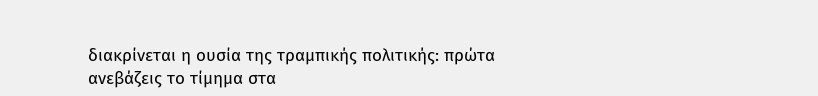διακρίνεται η ουσία της τραμπικής πολιτικής: πρώτα ανεβάζεις το τίμημα στα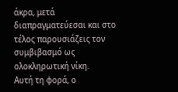άκρα, μετά διαπραγματεύεσαι και στο τέλος παρουσιάζεις τον συμβιβασμό ως ολοκληρωτική νίκη.
Αυτή τη φορά, ο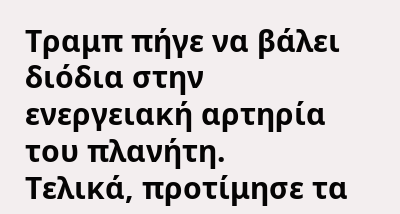Τραμπ πήγε να βάλει διόδια στην ενεργειακή αρτηρία του πλανήτη.
Τελικά, προτίμησε τα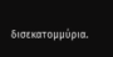δισεκατομμύρια.